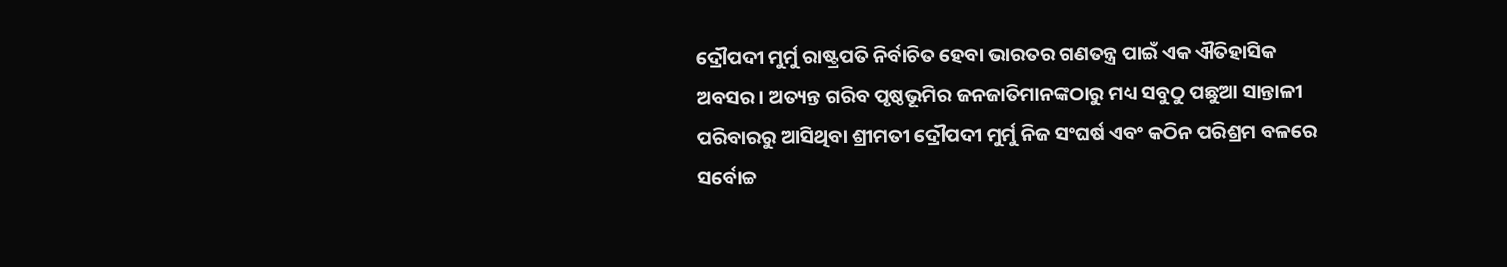ଦ୍ରୌପଦୀ ମୁର୍ମୁ ରାଷ୍ଟ୍ରପତି ନିର୍ବାଚିତ ହେବା ଭାରତର ଗଣତନ୍ତ୍ର ପାଇଁ ଏକ ଐତିହାସିକ ଅବସର। ଅତ୍ୟନ୍ତ ଗରିବ ପୃଷ୍ଠଭୂମିର ଜନଜାତିମାନଙ୍କଠାରୁ ମଧ୍ୟ ସବୁଠୁ ପଛୁଆ ସାନ୍ତାଳୀ ପରିବାରରୁ ଆସିଥିବା ଶ୍ରୀମତୀ ଦ୍ରୌପଦୀ ମୁର୍ମୁ ନିଜ ସଂଘର୍ଷ ଏବଂ କଠିନ ପରିଶ୍ରମ ବଳରେ ସର୍ବୋଚ୍ଚ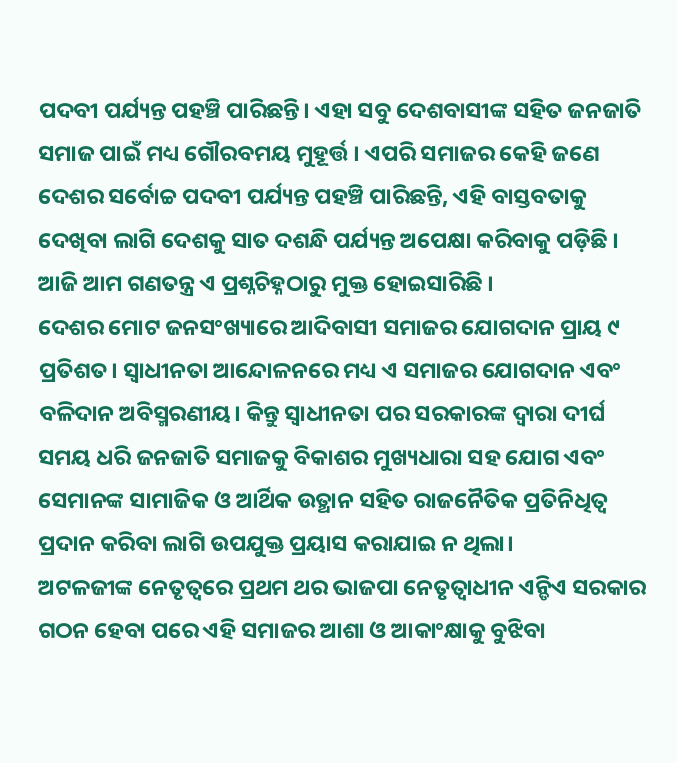ପଦବୀ ପର୍ଯ୍ୟନ୍ତ ପହଞ୍ଚି ପାରିଛନ୍ତି। ଏହା ସବୁ ଦେଶବାସୀଙ୍କ ସହିତ ଜନଜାତି ସମାଜ ପାଇଁ ମଧ୍ୟ ଗୌରବମୟ ମୁହୂର୍ତ୍ତ । ଏପରି ସମାଜର କେହି ଜଣେ ଦେଶର ସର୍ବୋଚ୍ଚ ପଦବୀ ପର୍ଯ୍ୟନ୍ତ ପହଞ୍ଚି ପାରିଛନ୍ତି, ଏହି ବାସ୍ତବତାକୁ ଦେଖିବା ଲାଗି ଦେଶକୁ ସାତ ଦଶନ୍ଧି ପର୍ଯ୍ୟନ୍ତ ଅପେକ୍ଷା କରିବାକୁ ପଡ଼ିଛି । ଆଜି ଆମ ଗଣତନ୍ତ୍ର ଏ ପ୍ରଶ୍ନଚିହ୍ନଠାରୁ ମୁକ୍ତ ହୋଇସାରିଛି ।
ଦେଶର ମୋଟ ଜନସଂଖ୍ୟାରେ ଆଦିବାସୀ ସମାଜର ଯୋଗଦାନ ପ୍ରାୟ ୯ ପ୍ରତିଶତ। ସ୍ବାଧୀନତା ଆନ୍ଦୋଳନରେ ମଧ୍ୟ ଏ ସମାଜର ଯୋଗଦାନ ଏବଂ ବଳିଦାନ ଅବିସ୍ମରଣୀୟ। କିନ୍ତୁ ସ୍ବାଧୀନତା ପର ସରକାରଙ୍କ ଦ୍ୱାରା ଦୀର୍ଘ ସମୟ ଧରି ଜନଜାତି ସମାଜକୁ ବିକାଶର ମୁଖ୍ୟଧାରା ସହ ଯୋଗ ଏବଂ ସେମାନଙ୍କ ସାମାଜିକ ଓ ଆର୍ଥିକ ଉତ୍ଥାନ ସହିତ ରାଜନୈତିକ ପ୍ରତିନିଧିତ୍ୱ ପ୍ରଦାନ କରିବା ଲାଗି ଉପଯୁକ୍ତ ପ୍ରୟାସ କରାଯାଇ ନ ଥିଲା।
ଅଟଳଜୀଙ୍କ ନେତୃତ୍ୱରେ ପ୍ରଥମ ଥର ଭାଜପା ନେତୃତ୍ୱାଧୀନ ଏନ୍ଡିଏ ସରକାର ଗଠନ ହେବା ପରେ ଏହି ସମାଜର ଆଶା ଓ ଆକାଂକ୍ଷାକୁ ବୁଝିବା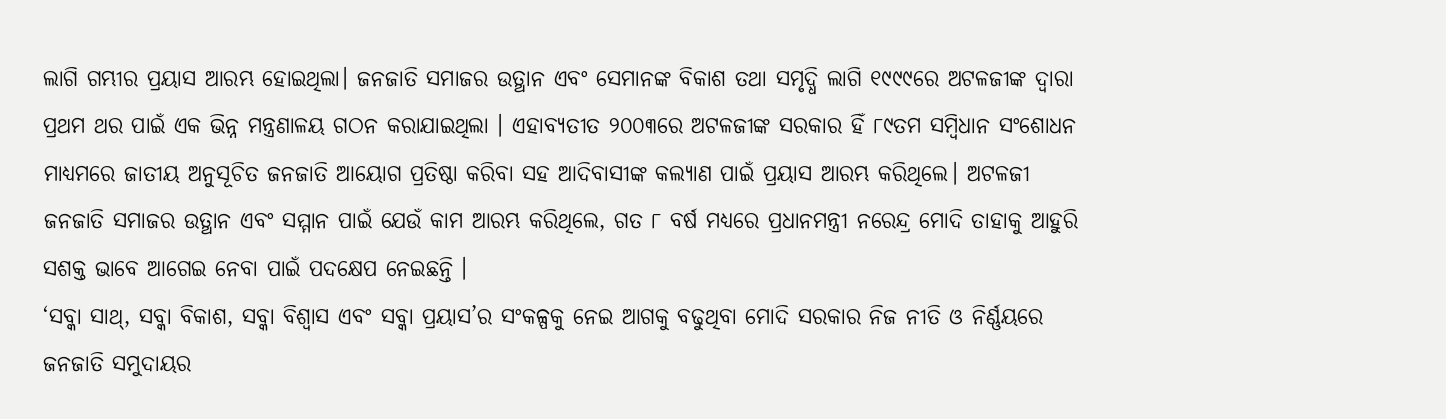ଲାଗି ଗମ୍ଭୀର ପ୍ରୟାସ ଆରମ୍ଭ ହୋଇଥିଲା। ଜନଜାତି ସମାଜର ଉତ୍ଥାନ ଏବଂ ସେମାନଙ୍କ ବିକାଶ ତଥା ସମୃଦ୍ଧି ଲାଗି ୧୯୯୯ରେ ଅଟଳଜୀଙ୍କ ଦ୍ୱାରା ପ୍ରଥମ ଥର ପାଇଁ ଏକ ଭିନ୍ନ ମନ୍ତ୍ରଣାଳୟ ଗଠନ କରାଯାଇଥିଲା । ଏହାବ୍ୟତୀତ ୨୦୦୩ରେ ଅଟଳଜୀଙ୍କ ସରକାର ହିଁ ୮୯ତମ ସମ୍ବିଧାନ ସଂଶୋଧନ ମାଧ୍ୟମରେ ଜାତୀୟ ଅନୁସୂଚିତ ଜନଜାତି ଆୟୋଗ ପ୍ରତିଷ୍ଠା କରିବା ସହ ଆଦିବାସୀଙ୍କ କଲ୍ୟାଣ ପାଇଁ ପ୍ରୟାସ ଆରମ୍ଭ କରିଥିଲେ। ଅଟଳଜୀ ଜନଜାତି ସମାଜର ଉତ୍ଥାନ ଏବଂ ସମ୍ମାନ ପାଇଁ ଯେଉଁ କାମ ଆରମ୍ଭ କରିଥିଲେ, ଗତ ୮ ବର୍ଷ ମଧ୍ୟରେ ପ୍ରଧାନମନ୍ତ୍ରୀ ନରେନ୍ଦ୍ର ମୋଦି ତାହାକୁ ଆହୁରି ସଶକ୍ତ ଭାବେ ଆଗେଇ ନେବା ପାଇଁ ପଦକ୍ଷେପ ନେଇଛନ୍ତି ।
‘ସବ୍କା ସାଥ୍, ସବ୍କା ବିକାଶ, ସବ୍କା ବିଶ୍ୱାସ ଏବଂ ସବ୍କା ପ୍ରୟାସ’ର ସଂକଳ୍ପକୁ ନେଇ ଆଗକୁ ବଢୁଥିବା ମୋଦି ସରକାର ନିଜ ନୀତି ଓ ନିର୍ଣ୍ଣୟରେ ଜନଜାତି ସମୁଦାୟର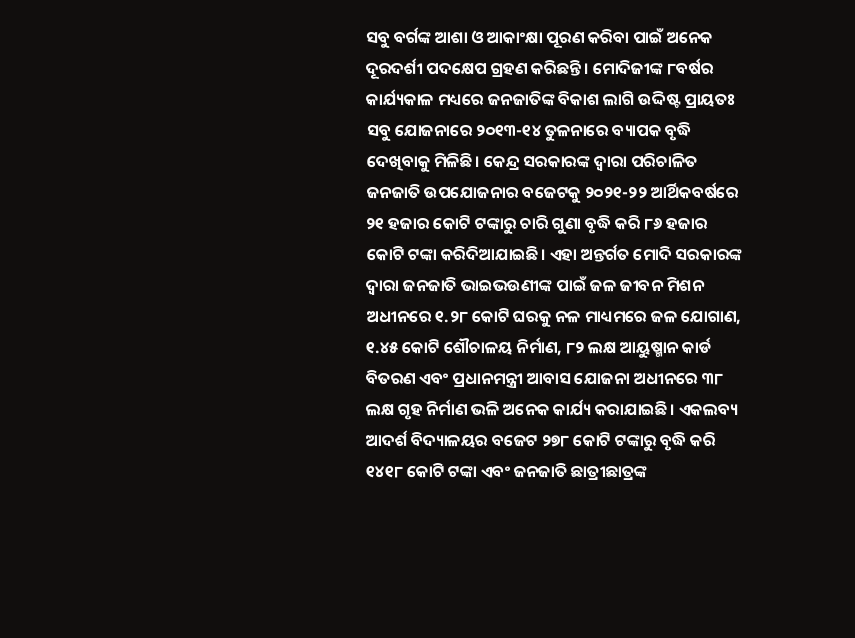ସବୁ ବର୍ଗଙ୍କ ଆଶା ଓ ଆକାଂକ୍ଷା ପୂରଣ କରିବା ପାଇଁ ଅନେକ ଦୂରଦର୍ଶୀ ପଦକ୍ଷେପ ଗ୍ରହଣ କରିଛନ୍ତି । ମୋଦିଜୀଙ୍କ ୮ବର୍ଷର କାର୍ଯ୍ୟକାଳ ମଧ୍ୟରେ ଜନଜାତିଙ୍କ ବିକାଶ ଲାଗି ଉଦ୍ଦିଷ୍ଟ ପ୍ରାୟତଃ ସବୁ ଯୋଜନାରେ ୨୦୧୩-୧୪ ତୁଳନାରେ ବ୍ୟାପକ ବୃଦ୍ଧି ଦେଖିବାକୁ ମିଳିଛି। କେନ୍ଦ୍ର ସରକାରଙ୍କ ଦ୍ୱାରା ପରିଚାଳିତ ଜନଜାତି ଉପଯୋଜନାର ବଜେଟକୁ ୨୦୨୧-୨୨ ଆର୍ଥିକବର୍ଷରେ ୨୧ ହଜାର କୋଟି ଟଙ୍କାରୁ ଚାରି ଗୁଣା ବୃଦ୍ଧି କରି ୮୬ ହଜାର କୋଟି ଟଙ୍କା କରିଦିଆଯାଇଛି। ଏହା ଅନ୍ତର୍ଗତ ମୋଦି ସରକାରଙ୍କ ଦ୍ୱାରା ଜନଜାତି ଭାଇଭଉଣୀଙ୍କ ପାଇଁ ଜଳ ଜୀବନ ମିଶନ ଅଧୀନରେ ୧.୨୮ କୋଟି ଘରକୁ ନଳ ମାଧ୍ୟମରେ ଜଳ ଯୋଗାଣ, ୧.୪୫ କୋଟି ଶୌଚାଳୟ ନିର୍ମାଣ, ୮୨ ଲକ୍ଷ ଆୟୁଷ୍ମାନ କାର୍ଡ ବିତରଣ ଏବଂ ପ୍ରଧାନମନ୍ତ୍ରୀ ଆବାସ ଯୋଜନା ଅଧୀନରେ ୩୮ ଲକ୍ଷ ଗୃହ ନିର୍ମାଣ ଭଳି ଅନେକ କାର୍ଯ୍ୟ କରାଯାଇଛି। ଏକଲବ୍ୟ ଆଦର୍ଶ ବିଦ୍ୟାଳୟର ବଜେଟ ୨୭୮ କୋଟି ଟଙ୍କାରୁ ବୃଦ୍ଧି କରି ୧୪୧୮ କୋଟି ଟଙ୍କା ଏବଂ ଜନଜାତି ଛାତ୍ରୀଛାତ୍ରଙ୍କ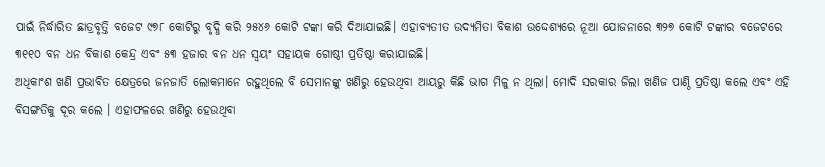ପାଇଁ ନିର୍ଦ୍ଧାରିତ ଛାତ୍ରବୃତ୍ତି ବଜେଟ ୯୭୮ କୋଟିରୁ ବୃଦ୍ଧି କରି ୨୫୪୬ କୋଟି ଟଙ୍କା କରି ଦିଆଯାଇଛି। ଏହାବ୍ୟତୀତ ଉଦ୍ୟମିତା ବିକାଶ ଉଦ୍ଦେଶ୍ୟରେ ନୂଆ ଯୋଜନାରେ ୩୨୭ କୋଟି ଟଙ୍କାର ବଜେଟରେ ୩୧୧୦ ବନ ଧନ ବିକାଶ କେନ୍ଦ୍ର ଏବଂ ୫୩ ହଜାର ବନ ଧନ ସ୍ବୟଂ ସହାୟକ ଗୋଷ୍ଠୀ ପ୍ରତିଷ୍ଠା କରାଯାଇଛି।
ଅଧିକାଂଶ ଖଣି ପ୍ରଭାବିତ କ୍ଷେତ୍ରରେ ଜନଜାତି ଲୋକମାନେ ରହୁଥିଲେ ବି ସେମାନଙ୍କୁ ଖଣିରୁ ହେଉଥିବା ଆୟରୁ କିଛି ଭାଗ ମିଳୁ ନ ଥିଲା। ମୋଦି ସରକାର ଜିଲା ଖଣିଜ ପାଣ୍ଠି ପ୍ରତିଷ୍ଠା କଲେ ଏବଂ ଏହି ବିସଙ୍ଗତିକୁ ଦୂର କଲେ । ଏହାଫଳରେ ଖଣିରୁ ହେଉଥିବା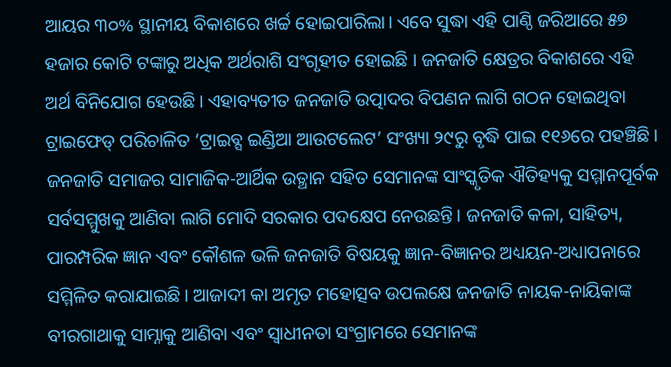ଆୟର ୩୦% ସ୍ଥାନୀୟ ବିକାଶରେ ଖର୍ଚ୍ଚ ହୋଇପାରିଲା। ଏବେ ସୁଦ୍ଧା ଏହି ପାଣ୍ଠି ଜରିଆରେ ୫୭ ହଜାର କୋଟି ଟଙ୍କାରୁ ଅଧିକ ଅର୍ଥରାଶି ସଂଗୃହୀତ ହୋଇଛି । ଜନଜାତି କ୍ଷେତ୍ରର ବିକାଶରେ ଏହି ଅର୍ଥ ବିନିଯୋଗ ହେଉଛି। ଏହାବ୍ୟତୀତ ଜନଜାତି ଉତ୍ପାଦର ବିପଣନ ଲାଗି ଗଠନ ହୋଇଥିବା ଟ୍ରାଇଫେଡ୍ ପରିଚାଳିତ ‘ଟ୍ରାଇବ୍ସ ଇଣ୍ଡିଆ ଆଉଟଲେଟ’ ସଂଖ୍ୟା ୨୯ରୁ ବୃଦ୍ଧି ପାଇ ୧୧୬ରେ ପହଞ୍ଚିଛି।
ଜନଜାତି ସମାଜର ସାମାଜିକ-ଆର୍ଥିକ ଉତ୍ଥାନ ସହିତ ସେମାନଙ୍କ ସାଂସ୍କୃତିକ ଐତିହ୍ୟକୁ ସମ୍ମାନପୂର୍ବକ ସର୍ବସମ୍ମୁଖକୁ ଆଣିବା ଲାଗି ମୋଦି ସରକାର ପଦକ୍ଷେପ ନେଉଛନ୍ତି। ଜନଜାତି କଳା, ସାହିତ୍ୟ, ପାରମ୍ପରିକ ଜ୍ଞାନ ଏବଂ କୌଶଳ ଭଳି ଜନଜାତି ବିଷୟକୁ ଜ୍ଞାନ-ବିଜ୍ଞାନର ଅଧ୍ୟୟନ-ଅଧ୍ୟାପନାରେ ସମ୍ମିଳିତ କରାଯାଇଛି। ଆଜାଦୀ କା ଅମୃତ ମହୋତ୍ସବ ଉପଲକ୍ଷେ ଜନଜାତି ନାୟକ-ନାୟିକାଙ୍କ ବୀରଗାଥାକୁ ସାମ୍ନାକୁ ଆଣିବା ଏବଂ ସ୍ବାଧୀନତା ସଂଗ୍ରାମରେ ସେମାନଙ୍କ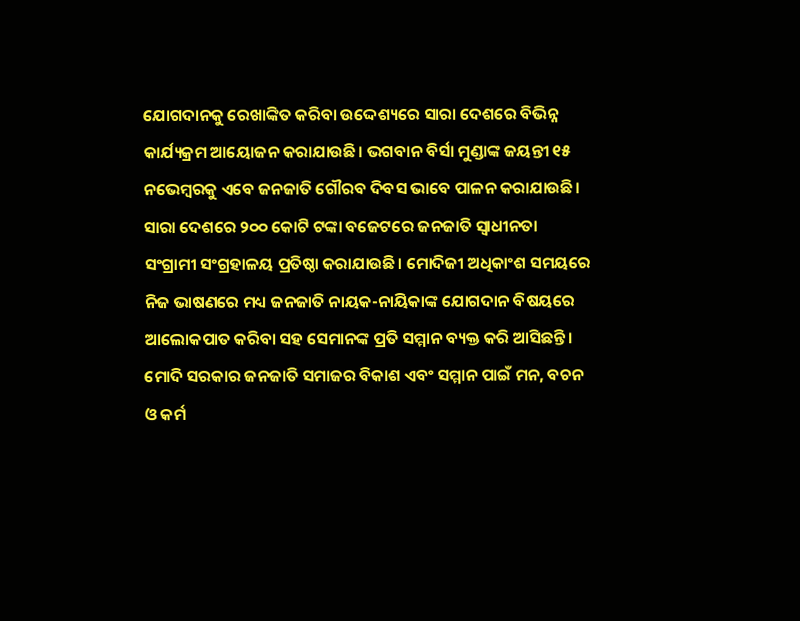ଯୋଗଦାନକୁ ରେଖାଙ୍କିତ କରିବା ଉଦ୍ଦେଶ୍ୟରେ ସାରା ଦେଶରେ ବିଭିନ୍ନ କାର୍ଯ୍ୟକ୍ରମ ଆୟୋଜନ କରାଯାଉଛି। ଭଗବାନ ବିର୍ସା ମୁଣ୍ଡାଙ୍କ ଜୟନ୍ତୀ ୧୫ ନଭେମ୍ବରକୁ ଏବେ ଜନଜାତି ଗୌରବ ଦିବସ ଭାବେ ପାଳନ କରାଯାଉଛି। ସାରା ଦେଶରେ ୨୦୦ କୋଟି ଟଙ୍କା ବଜେଟରେ ଜନଜାତି ସ୍ବାଧୀନତା ସଂଗ୍ରାମୀ ସଂଗ୍ରହାଳୟ ପ୍ରତିଷ୍ଠା କରାଯାଉଛି। ମୋଦିଜୀ ଅଧିକାଂଶ ସମୟରେ ନିଜ ଭାଷଣରେ ମଧ୍ୟ ଜନଜାତି ନାୟକ-ନାୟିକାଙ୍କ ଯୋଗଦାନ ବିଷୟରେ ଆଲୋକପାତ କରିବା ସହ ସେମାନଙ୍କ ପ୍ରତି ସମ୍ମାନ ବ୍ୟକ୍ତ କରି ଆସିଛନ୍ତି। ମୋଦି ସରକାର ଜନଜାତି ସମାଜର ବିକାଶ ଏବଂ ସମ୍ମାନ ପାଇଁ ମନ, ବଚନ ଓ କର୍ମ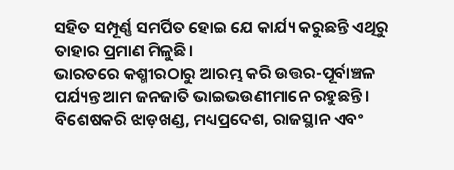ସହିତ ସମ୍ପୂର୍ଣ୍ଣ ସମର୍ପିତ ହୋଇ ଯେ କାର୍ଯ୍ୟ କରୁଛନ୍ତି ଏଥିରୁ ତାହାର ପ୍ରମାଣ ମିଳୁଛି।
ଭାରତରେ କଶ୍ମୀରଠାରୁ ଆରମ୍ଭ କରି ଉତ୍ତର-ପୂର୍ବାଞ୍ଚଳ ପର୍ଯ୍ୟନ୍ତ ଆମ ଜନଜାତି ଭାଇଭଉଣୀମାନେ ରହୁଛନ୍ତି। ବିଶେଷକରି ଝାଡ଼ଖଣ୍ଡ, ମଧ୍ୟପ୍ରଦେଶ, ରାଜସ୍ଥାନ ଏବଂ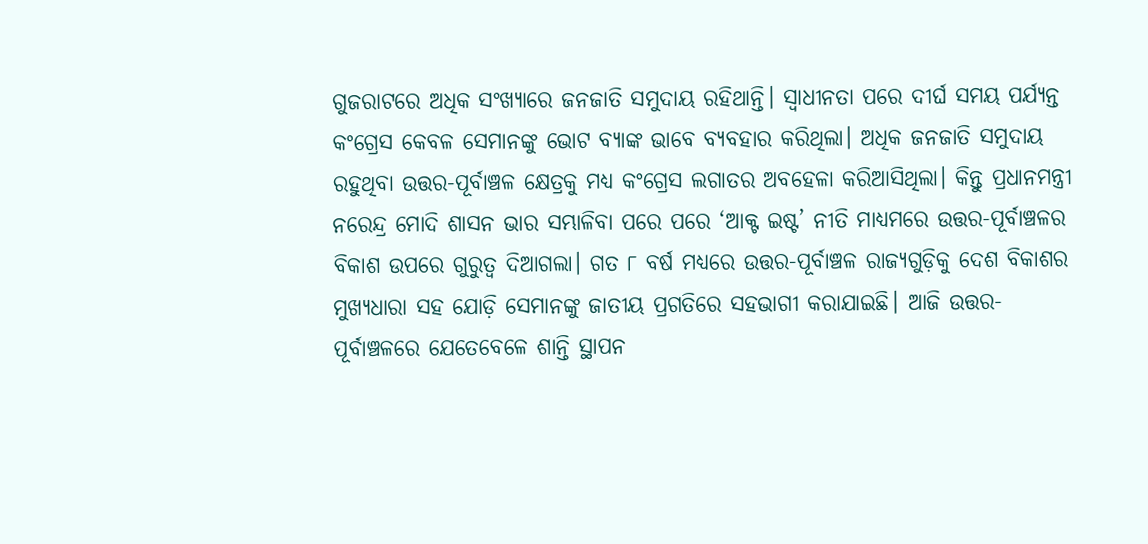ଗୁଜରାଟରେ ଅଧିକ ସଂଖ୍ୟାରେ ଜନଜାତି ସମୁଦାୟ ରହିଥାନ୍ତି। ସ୍ବାଧୀନତା ପରେ ଦୀର୍ଘ ସମୟ ପର୍ଯ୍ୟନ୍ତ କଂଗ୍ରେସ କେବଳ ସେମାନଙ୍କୁ ଭୋଟ ବ୍ୟାଙ୍କ ଭାବେ ବ୍ୟବହାର କରିଥିଲା। ଅଧିକ ଜନଜାତି ସମୁଦାୟ ରହୁଥିବା ଉତ୍ତର-ପୂର୍ବାଞ୍ଚଳ କ୍ଷେତ୍ରକୁ ମଧ୍ୟ କଂଗ୍ରେସ ଲଗାତର ଅବହେଳା କରିଆସିଥିଲା। କିନ୍ତୁ ପ୍ରଧାନମନ୍ତ୍ରୀ ନରେନ୍ଦ୍ର ମୋଦି ଶାସନ ଭାର ସମ୍ଭାଳିବା ପରେ ପରେ ‘ଆକ୍ଟ ଇଷ୍ଟ’ ନୀତି ମାଧ୍ୟମରେ ଉତ୍ତର-ପୂର୍ବାଞ୍ଚଳର ବିକାଶ ଉପରେ ଗୁରୁତ୍ୱ ଦିଆଗଲା। ଗତ ୮ ବର୍ଷ ମଧ୍ୟରେ ଉତ୍ତର-ପୂର୍ବାଞ୍ଚଳ ରାଜ୍ୟଗୁଡ଼ିକୁ ଦେଶ ବିକାଶର ମୁଖ୍ୟଧାରା ସହ ଯୋଡ଼ି ସେମାନଙ୍କୁ ଜାତୀୟ ପ୍ରଗତିରେ ସହଭାଗୀ କରାଯାଇଛି। ଆଜି ଉତ୍ତର-ପୂର୍ବାଞ୍ଚଳରେ ଯେତେବେଳେ ଶାନ୍ତି ସ୍ଥାପନ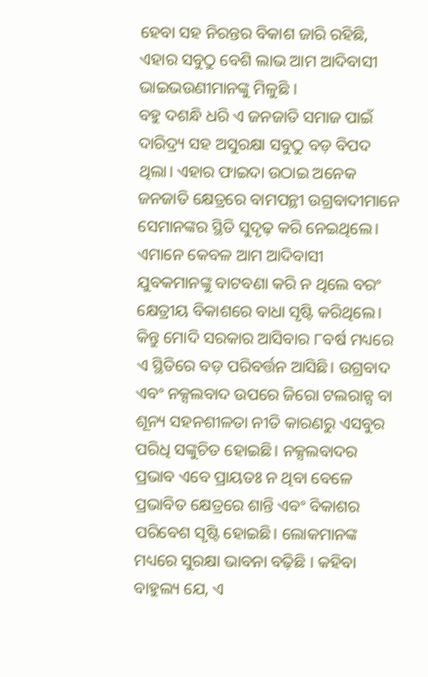ହେବା ସହ ନିରନ୍ତର ବିକାଶ ଜାରି ରହିଛି, ଏହାର ସବୁଠୁ ବେଶି ଲାଭ ଆମ ଆଦିବାସୀ ଭାଇଭଉଣୀମାନଙ୍କୁ ମିଳୁଛି ।
ବହୁ ଦଶନ୍ଧି ଧରି ଏ ଜନଜାତି ସମାଜ ପାଇଁ ଦାରିଦ୍ର୍ୟ ସହ ଅସୁରକ୍ଷା ସବୁଠୁ ବଡ଼ ବିପଦ ଥିଲା। ଏହାର ଫାଇଦା ଉଠାଇ ଅନେକ ଜନଜାତି କ୍ଷେତ୍ରରେ ବାମପନ୍ଥୀ ଉଗ୍ରବାଦୀମାନେ ସେମାନଙ୍କର ସ୍ଥିତି ସୁଦୃଢ଼ କରି ନେଇଥିଲେ। ଏମାନେ କେବଳ ଆମ ଆଦିବାସୀ ଯୁବକମାନଙ୍କୁ ବାଟବଣା କରି ନ ଥିଲେ ବରଂ କ୍ଷେତ୍ରୀୟ ବିକାଶରେ ବାଧା ସୃଷ୍ଟି କରିଥିଲେ। କିନ୍ତୁ ମୋଦି ସରକାର ଆସିବାର ୮ବର୍ଷ ମଧ୍ୟରେ ଏ ସ୍ଥିତିରେ ବଡ଼ ପରିବର୍ତ୍ତନ ଆସିଛି। ଉଗ୍ରବାଦ ଏବଂ ନକ୍ସଲବାଦ ଉପରେ ଜିରୋ ଟଲରାନ୍ସ ବା ଶୂନ୍ୟ ସହନଶୀଳତା ନୀତି କାରଣରୁ ଏସବୁର ପରିଧି ସଙ୍କୁଚିତ ହୋଇଛି। ନକ୍ସଲବାଦର ପ୍ରଭାବ ଏବେ ପ୍ରାୟତଃ ନ ଥିବା ବେଳେ ପ୍ରଭାବିତ କ୍ଷେତ୍ରରେ ଶାନ୍ତି ଏବଂ ବିକାଶର ପରିବେଶ ସୃଷ୍ଟି ହୋଇଛି। ଲୋକମାନଙ୍କ ମଧ୍ୟରେ ସୁରକ୍ଷା ଭାବନା ବଢ଼ିଛି । କହିବା ବାହୁଲ୍ୟ ଯେ, ଏ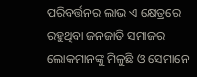ପରିବର୍ତ୍ତନର ଲାଭ ଏ କ୍ଷେତ୍ରରେ ରହୁଥିବା ଜନଜାତି ସମାଜର ଲୋକମାନଙ୍କୁ ମିଳୁଛି ଓ ସେମାନେ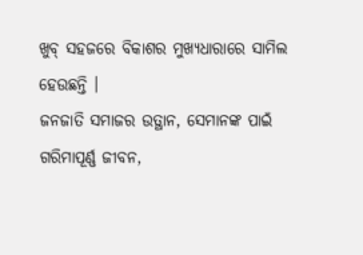ଖୁବ୍ ସହଜରେ ବିକାଶର ମୁଖ୍ୟଧାରାରେ ସାମିଲ ହେଉଛନ୍ତି ।
ଜନଜାତି ସମାଜର ଉତ୍ଥାନ, ସେମାନଙ୍କ ପାଇଁ ଗରିମାପୂର୍ଣ୍ଣ ଜୀବନ,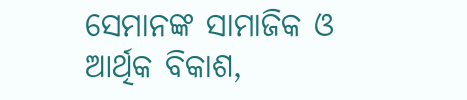ସେମାନଙ୍କ ସାମାଜିକ ଓ ଆର୍ଥିକ ବିକାଶ,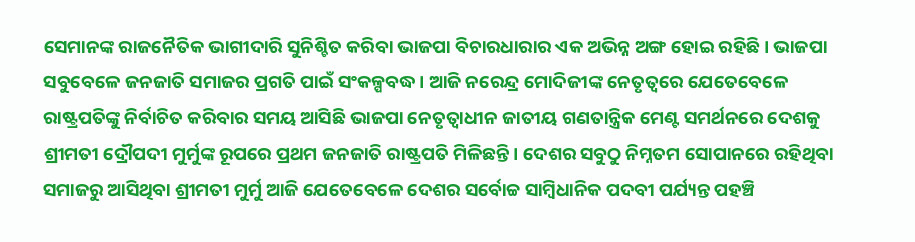ସେମାନଙ୍କ ରାଜନୈତିକ ଭାଗୀଦାରି ସୁନିଶ୍ଚିତ କରିବା ଭାଜପା ବିଚାରଧାରାର ଏକ ଅଭିନ୍ନ ଅଙ୍ଗ ହୋଇ ରହିଛି। ଭାଜପା ସବୁବେଳେ ଜନଜାତି ସମାଜର ପ୍ରଗତି ପାଇଁ ସଂକଳ୍ପବଦ୍ଧ। ଆଜି ନରେନ୍ଦ୍ର ମୋଦିଜୀଙ୍କ ନେତୃତ୍ୱରେ ଯେତେବେଳେ ରାଷ୍ଟ୍ରପତିଙ୍କୁ ନିର୍ବାଚିତ କରିବାର ସମୟ ଆସିଛି ଭାଜପା ନେତୃତ୍ୱାଧୀନ ଜାତୀୟ ଗଣତାନ୍ତ୍ରିକ ମେଣ୍ଟ ସମର୍ଥନରେ ଦେଶକୁ ଶ୍ରୀମତୀ ଦ୍ରୌପଦୀ ମୁର୍ମୁଙ୍କ ରୂପରେ ପ୍ରଥମ ଜନଜାତି ରାଷ୍ଟ୍ରପତି ମିଳିଛନ୍ତି। ଦେଶର ସବୁଠୁ ନିମ୍ନତମ ସୋପାନରେ ରହିଥିବା ସମାଜରୁ ଆସିଥିବା ଶ୍ରୀମତୀ ମୁର୍ମୁ ଆଜି ଯେତେବେଳେ ଦେଶର ସର୍ବୋଚ୍ଚ ସାମ୍ବିଧାନିକ ପଦବୀ ପର୍ଯ୍ୟନ୍ତ ପହଞ୍ଚି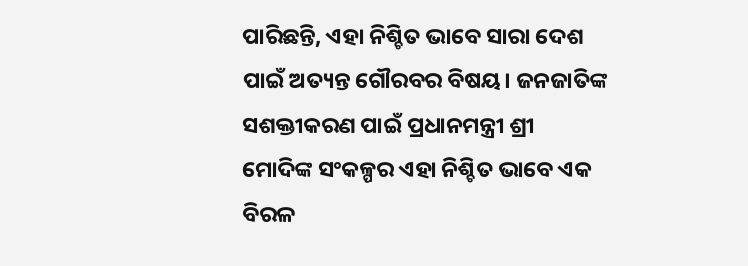ପାରିଛନ୍ତି, ଏହା ନିଶ୍ଚିତ ଭାବେ ସାରା ଦେଶ ପାଇଁ ଅତ୍ୟନ୍ତ ଗୌରବର ବିଷୟ। ଜନଜାତିଙ୍କ ସଶକ୍ତୀକରଣ ପାଇଁ ପ୍ରଧାନମନ୍ତ୍ରୀ ଶ୍ରୀ ମୋଦିଙ୍କ ସଂକଳ୍ପର ଏହା ନିଶ୍ଚିତ ଭାବେ ଏକ ବିରଳ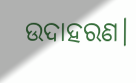ଉଦାହରଣ।